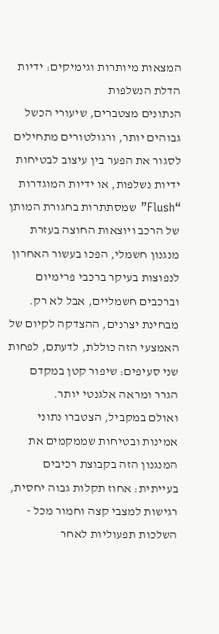המצאות מיותרות וגימיקים: ידיות הדלת הנשלפות
הנתונים מצטברים, שיעורי הכשל גבוהים יותר, ורגולטורים מתחילים לסגור את הפער בין עיצוב לבטיחות
ידיות נשלפות, או ידיות המוגדרות “Flush” שמסתתרות בחגורת המותן של הרכב ויוצאות החוצה בעזרת מנגנון חשמלי, הפכו בעשור האחרון לנפוצות בעיקר ברכבי פרימיום וברכבים חשמליים, אבל לא רק. מבחינת יצרנים, ההצדקה לקיום של האמצעי הזה כוללת, לדעתם, לפחות שני סעיפים: שיפור קטן במקדם הגרר ומראה אלגנטי יותר.
ואולם במקביל, הצטברו נתוני אמינות ובטיחות שממקמים את המנגנון הזה בקבוצת רכיבים בעייתית: אחוז תקלות גבוה יחסית, רגישות למצבי קצה וחמור מכל - השלכות תפעוליות לאחר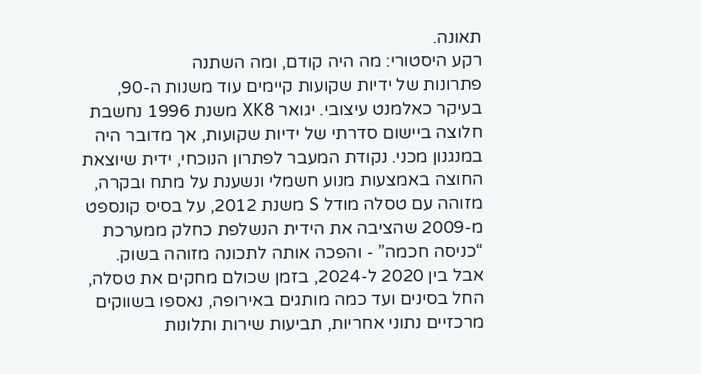תאונה.
רקע היסטורי: מה היה קודם, ומה השתנה
פתרונות של ידיות שקועות קיימים עוד משנות ה-90, בעיקר כאלמנט עיצובי. יגואר XK8 משנת 1996 נחשבת חלוצה ביישום סדרתי של ידיות שקועות, אך מדובר היה במנגנון מכני. נקודת המעבר לפתרון הנוכחי, ידית שיוצאת החוצה באמצעות מנוע חשמלי ונשענת על מתח ובקרה, מזוהה עם טסלה מודל S משנת 2012, על בסיס קונספט מ-2009 שהציבה את הידית הנשלפת כחלק ממערכת “כניסה חכמה” - והפכה אותה לתכונה מזוהה בשוק.
אבל בין 2020 ל-2024, בזמן שכולם מחקים את טסלה, החל בסינים ועד כמה מותגים באירופה, נאספו בשווקים מרכזיים נתוני אחריות, תביעות שירות ותלונות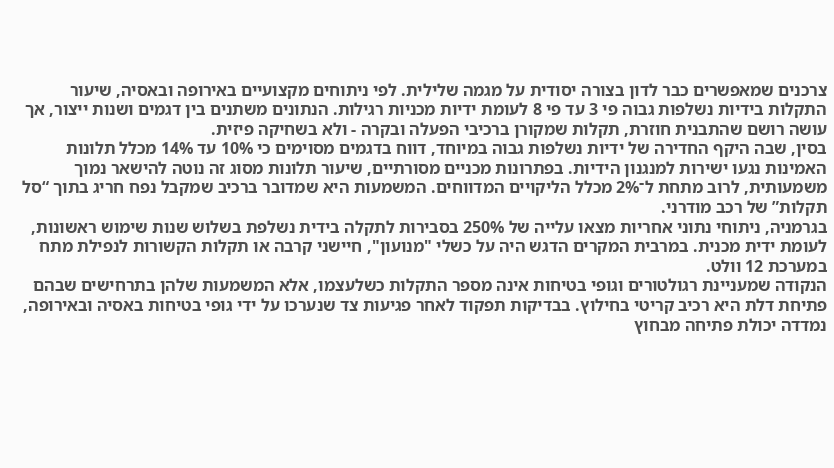צרכנים שמאפשרים כבר לדון בצורה יסודית על מגמה שלילית. לפי ניתוחים מקצועיים באירופה ובאסיה, שיעור התקלות בידיות נשלפות גבוה פי 3 עד פי 8 לעומת ידיות מכניות רגילות. הנתונים משתנים בין דגמים ושנות ייצור, אך עושה רושם שהתבנית חוזרת, תקלות שמקורן ברכיבי הפעלה ובקרה - ולא בשחיקה פיזית.
בסין, שבה היקף החדירה של ידיות נשלפות גבוה במיוחד, דווח בדגמים מסוימים כי 10% עד 14% מכלל תלונות האמינות נגעו ישירות למנגנון הידיות. בפתרונות מכניים מסורתיים, שיעור תלונות מסוג זה נוטה להישאר נמוך משמעותית, לרוב מתחת ל־2% מכלל הליקויים המדווחים. המשמעות היא שמדובר ברכיב שמקבל נפח חריג בתוך “סל תקלות” של רכב מודרני.
בגרמניה, ניתוחי נתוני אחריות מצאו עלייה של 250% בסבירות לתקלה בידית נשלפת בשלוש שנות שימוש ראשונות, לעומת ידית מכנית. במרבית המקרים הדגש היה על כשלי "מנועון", חיישני קרבה או תקלות הקשורות לנפילת מתח במערכת 12 וולט.
הנקודה שמעניינת רגולטורים וגופי בטיחות אינה מספר התקלות כשלעצמו, אלא המשמעות שלהן בתרחישים שבהם פתיחת דלת היא רכיב קריטי בחילוץ. בבדיקות תפקוד לאחר פגיעות צד שנערכו על ידי גופי בטיחות באסיה ובאירופה, נמדדה יכולת פתיחה מבחוץ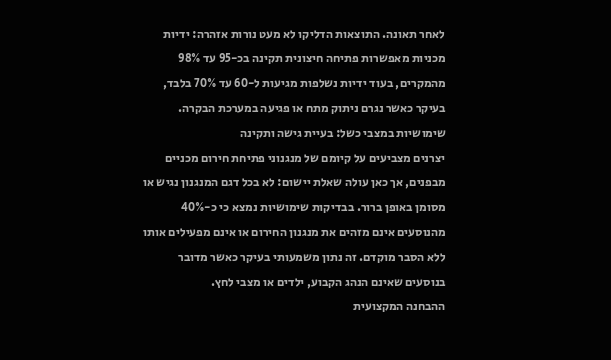לאחר תאונה. התוצאות הדליקו לא מעט נורות אזהרה: ידיות מכניות מאפשרות פתיחה חיצונית תקינה בכ-95 עד 98% מהמקרים, בעוד ידיות נשלפות מגיעות ל-60 עד 70% בלבד, בעיקר כאשר נגרם ניתוק מתח או פגיעה במערכת הבקרה.
שימושיות במצבי כשל: בעיית גישה ותקינה
יצרנים מצביעים על קיומם של מנגנוני פתיחת חירום מכניים מבפנים, אך כאן עולה שאלת יישום: לא בכל דגם המנגנון נגיש או מסומן באופן ברור. בבדיקות שימושיות נמצא כי כ-40% מהנוסעים אינם מזהים את מנגנון החירום או אינם מפעילים אותו ללא הסבר מוקדם. זה נתון משמעותי בעיקר כאשר מדובר בנוסעים שאינם הנהג הקבוע, ילדים או מצבי לחץ.
ההבחנה המקצועית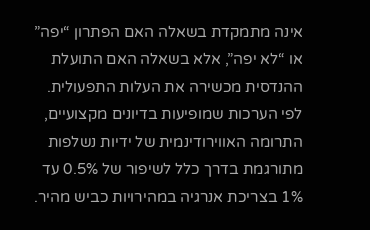אינה מתמקדת בשאלה האם הפתרון “יפה” או “לא יפה”, אלא בשאלה האם התועלת ההנדסית מכשירה את העלות התפעולית. לפי הערכות שמופיעות בדיונים מקצועיים, התרומה האווירודינמית של ידיות נשלפות מתורגמת בדרך כלל לשיפור של 0.5% עד 1% בצריכת אנרגיה במהירויות כביש מהיר.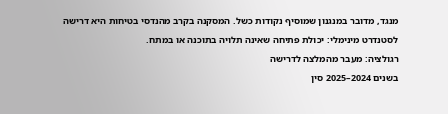מנגד, מדובר במנגנון שמוסיף נקודות כשל. המסקנה בקרב מהנדסי בטיחות היא דרישה לסטנדרט מינימלי: יכולת פתיחה שאינה תלויה בתוכנה או במתח.
רגולציה: מעבר מהמלצה לדרישה
בשנים 2024–2025 סין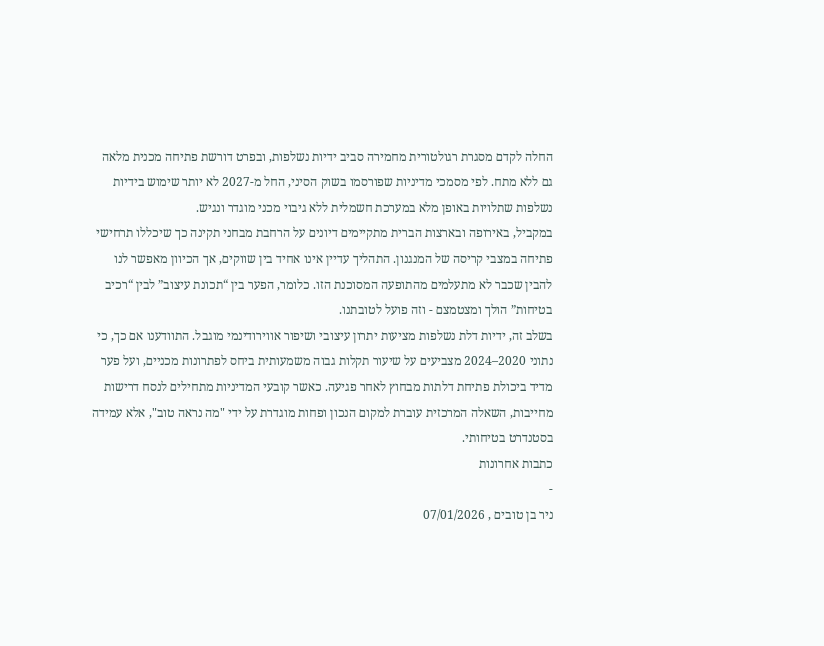החלה לקדם מסגרת רגולטורית מחמירה סביב ידיות נשלפות, ובפרט דורשת פתיחה מכנית מלאה גם ללא מתח. לפי מסמכי מדיניות שפורסמו בשוק הסיני, החל מ-2027 לא יותר שימוש בידיות נשלפות שתלויות באופן מלא במערכת חשמלית ללא גיבוי מכני מוגדר ונגיש.
במקביל, באירופה ובארצות הברית מתקיימים דיונים על הרחבת מבחני תקינה כך שיכללו תרחישי פתיחה במצבי קריסה של המנגנון. התהליך עדיין אינו אחיד בין שווקים, אך הכיוון מאפשר לנו להבין שכבר לא מתעלמים מהתופעה המסוכנת הזו. כלומר, הפער בין “תכונת עיצוב” לבין “רכיב בטיחות” הולך ומצטמצם - וזה פועל לטובתנו.
בשלב זה, ידיות דלת נשלפות מציעות יתרון עיצובי ושיפור אווירודינמי מוגבל. התוודענו אם כך, כי נתוני 2020–2024 מצביעים על שיעור תקלות גבוה משמעותית ביחס לפתרונות מכניים, ועל פער מדיד ביכולת פתיחת דלתות מבחוץ לאחר פגיעה. כאשר קובעי המדיניות מתחילים לנסח דרישות מחייבות, השאלה המרכזית עוברת למקום הנכון ופחות מוגדרת על ידי "מה נראה טוב", אלא עמידה בסטנדרט בטיחותי.
כתבות אחרונות
-
ניר בן טובים , 07/01/2026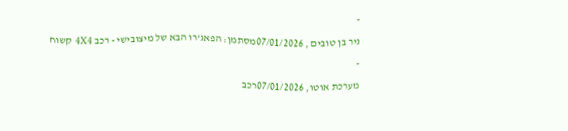-
ניר בן טובים , 07/01/2026מסתמן: הפאג’רו הבא של מיצובישי - רכב 4X4 קשוח
-
מערכת אוטו, 07/01/2026רכב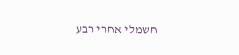חשמלי אחרי רבע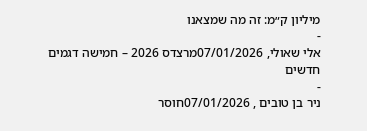מיליון ק״מ: זה מה שמצאנו
-
אלי שאולי, 07/01/2026מרצדס 2026 – חמישה דגמים חדשים
-
ניר בן טובים , 07/01/2026חוסר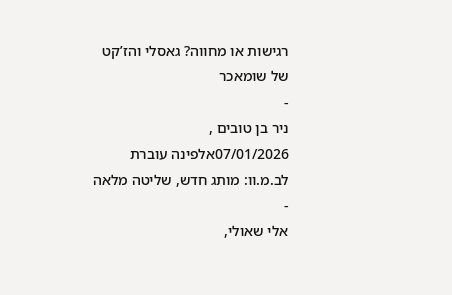רגישות או מחווה? גאסלי והז’קט של שומאכר
-
ניר בן טובים , 07/01/2026אלפינה עוברת לב.מ.וו: מותג חדש, שליטה מלאה
-
אלי שאולי,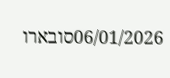06/01/2026סובארו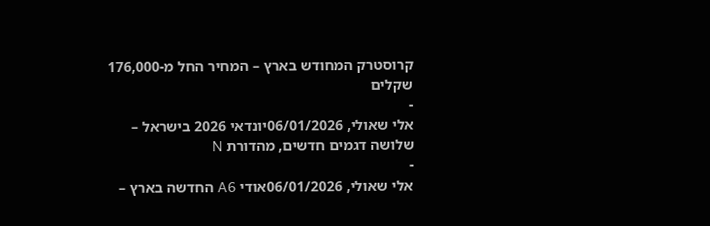קרוסטרק המחודש בארץ – המחיר החל מ-176,000 שקלים
-
אלי שאולי, 06/01/2026יונדאי 2026 בישראל – שלושה דגמים חדשים, מהדורת N
-
אלי שאולי, 06/01/2026אודי A6 החדשה בארץ –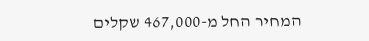המחיר החל מ-467,000 שקלים